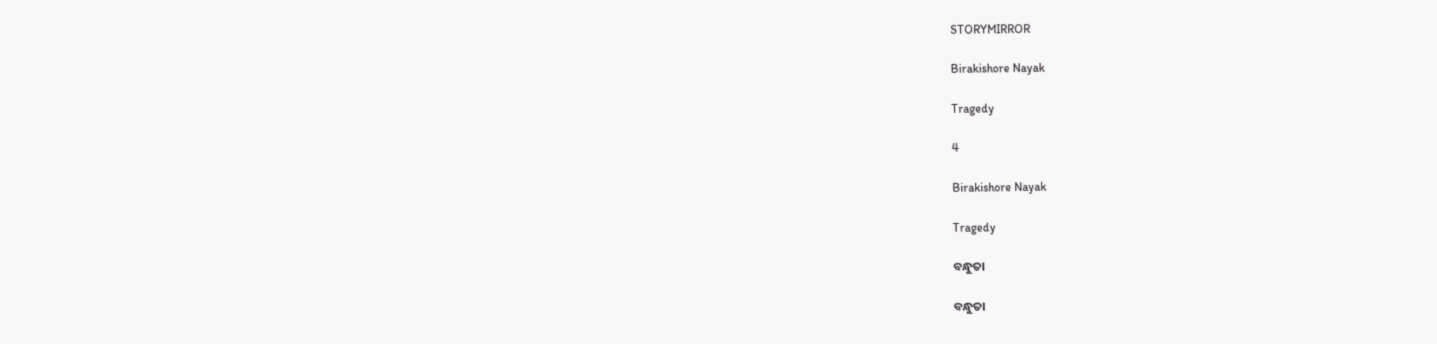STORYMIRROR

Birakishore Nayak

Tragedy

4

Birakishore Nayak

Tragedy

ବନ୍ଧୁତା

ବନ୍ଧୁତା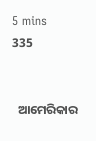5 mins
335


  ଆମେରିକାର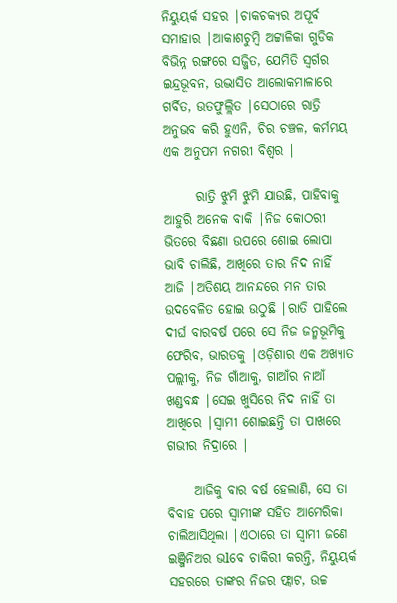ନିୟୁୟର୍କ ସହର |ଚାକଚକ୍ୟର ଅପୂର୍ବ ସମାହାର |ଆକାଶଚୁମ୍ବି ଅଟ୍ଟାଳିକା ଗୁଡିକ ବିଭିନ୍ନ ରଙ୍ଗରେ ସଜ୍ଜିତ, ଯେମିତି ସ୍ୱର୍ଗର ଇନ୍ଦ୍ରଭୂବନ, ଉଦ୍ଭାସିତ ଆଲୋକମାଳାରେ ଗର୍ବିତ, ଉତଫୁଲ୍ଲିତ |ସେଠାରେ ରାତ୍ରି ଅନୁଭବ କରି ହୁଏନି, ଚିର ଚଞ୍ଚଳ, କର୍ମମୟ ଏକ ଅନୁପମ ନଗରୀ ବିଶ୍ୱର |

      ରାତ୍ରି ଝୁମି ଝୁମି ଯାଉଛି, ପାହିବାକୁ ଆହୁରି ଅନେକ ବାକି |ନିଜ କୋଠରୀ ଭିତରେ ବିଛଣା ଉପରେ ଶୋଇ ଲୋପା ଭାବି ଚାଲିଛି, ଆଖିରେ ତାର ନିଦ ନାହିଁ ଆଜି |ଅତିଶୟ ଆନନ୍ଦରେ ମନ ତାର ଉଦବେଳିତ ହୋଇ ଉଠୁଛି |ରାତି ପାହିଲେ ଦୀର୍ଘ ବାରବର୍ଷ ପରେ ସେ ନିଜ ଜନ୍ମଭୂମିକୁ ଫେରିବ, ଭାରତକୁ |ଓଡ଼ିଶାର ଏକ ଅଖ୍ୟାତ ପଲ୍ଲୀକୁ, ନିଜ ଗାଁଆକୁ, ଗାଆଁର ନାଆଁ ଖଣ୍ଡବନ୍ଧ |ସେଇ ଖୁସିରେ ନିଦ ନାହିଁ ତା ଆଖିରେ |ସ୍ୱାମୀ ଶୋଇଛନ୍ତି ତା ପାଖରେ ଗଭୀର ନିଦ୍ରାରେ |

     ଆଜିକୁ ବାର ବର୍ଷ ହେଲାଣି, ସେ ତା ବିବାହ ପରେ ସ୍ୱାମୀଙ୍କ ସହିତ ଆମେରିକା ଚାଲିଆସିଥିଲା |ଏଠାରେ ତା ସ୍ୱାମୀ ଜଣେ ଇଞ୍ଜିନିଅର ଭlବେ ଚାକିରୀ କରନ୍ତି, ନିୟୁୟର୍କ ସହରରେ ତାଙ୍କର ନିଜର ଫ୍ଲାଟ, ଉଚ୍ଚ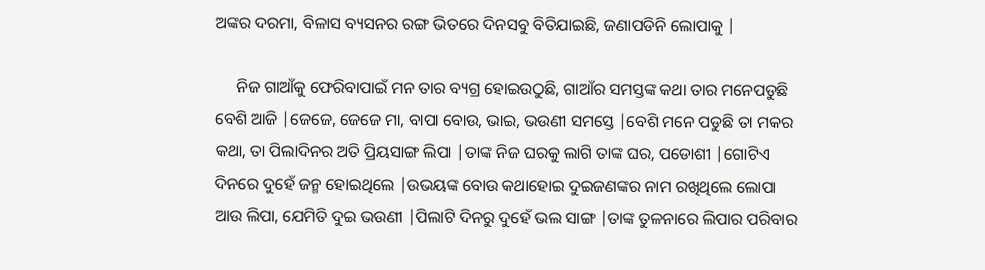ଅଙ୍କର ଦରମା, ବିଳାସ ବ୍ୟସନର ରଙ୍ଗ ଭିତରେ ଦିନସବୁ ବିତିଯାଇଛି, ଜଣାପଡିନି ଲୋପାକୁ |

     ନିଜ ଗାଆଁକୁ ଫେରିବାପାଇଁ ମନ ତାର ବ୍ୟଗ୍ର ହୋଇଉଠୁଛି, ଗାଆଁର ସମସ୍ତଙ୍କ କଥା ତାର ମନେପଡୁଛି ବେଶି ଆଜି |ଜେଜେ, ଜେଜେ ମା, ବାପା ବୋଉ, ଭାଇ, ଭଉଣୀ ସମସ୍ତେ |ବେଶି ମନେ ପଡୁଛି ତା ମକର କଥା, ତା ପିଲାଦିନର ଅତି ପ୍ରିୟସାଙ୍ଗ ଲିପା |ତାଙ୍କ ନିଜ ଘରକୁ ଲାଗି ତାଙ୍କ ଘର, ପଡୋଶୀ |ଗୋଟିଏ ଦିନରେ ଦୁହେଁ ଜନ୍ମ ହୋଇଥିଲେ |ଉଭୟଙ୍କ ବୋଉ କଥାହୋଇ ଦୁଇଜଣଙ୍କର ନାମ ରଖିଥିଲେ ଲୋପା ଆଉ ଲିପା, ଯେମିତି ଦୁଇ ଭଉଣୀ |ପିଲାଟି ଦିନରୁ ଦୁହେଁ ଭଲ ସାଙ୍ଗ |ତାଙ୍କ ତୁଳନାରେ ଲିପାର ପରିବାର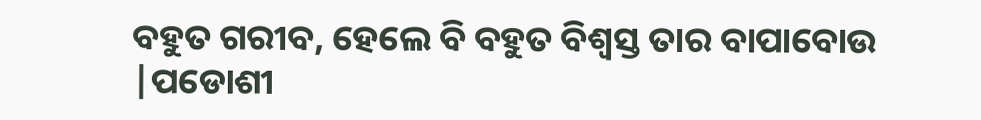ବହୁତ ଗରୀବ, ହେଲେ ବି ବହୁତ ବିଶ୍ୱସ୍ତ ତାର ବାପାବୋଉ |ପଡୋଶୀ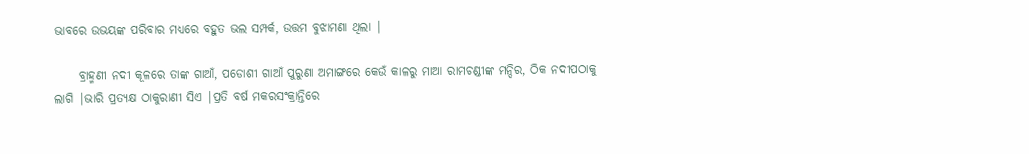ଭାବରେ ଉଭୟଙ୍କ ପରିବାର ମଧ୍ୟରେ ବହୁତ ଭଲ ସମ୍ପର୍କ, ଉତ୍ତମ ବୁଝାମଣା ଥିଲା |

     ବ୍ରାହ୍ମଣୀ ନଦୀ କୂଳରେ ତାଙ୍କ ଗାଆଁ, ପଡୋଶୀ ଗାଆଁ ପୁରୁଣା ଅମାଙ୍ଗରେ କେଉଁ କାଳରୁ ମାଆ ରାମଚଣ୍ଡୀଙ୍କ ମନ୍ଦିର, ଠିକ ନଦୀପଠାକୁ ଲାଗି |ଭାରି ପ୍ରତ୍ୟକ୍ଷ ଠାକୁରାଣୀ ସିଏ |ପ୍ରତି ବର୍ଷ ମକରସଂକ୍ରାନ୍ତିରେ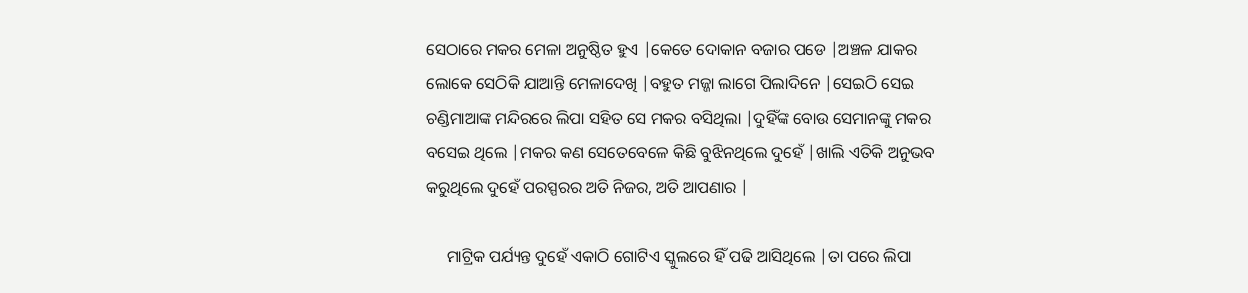ସେଠାରେ ମକର ମେଳା ଅନୁଷ୍ଠିତ ହୁଏ |କେତେ ଦୋକାନ ବଜାର ପଡେ |ଅଞ୍ଚଳ ଯାକର ଲୋକେ ସେଠିକି ଯାଆନ୍ତି ମେଳାଦେଖି |ବହୁତ ମଜ୍ଜା ଲାଗେ ପିଲାଦିନେ |ସେଇଠି ସେଇ ଚଣ୍ଡିମାଆଙ୍କ ମନ୍ଦିରରେ ଲିପା ସହିତ ସେ ମକର ବସିଥିଲା |ଦୁହିଁଙ୍କ ବୋଉ ସେମାନଙ୍କୁ ମକର ବସେଇ ଥିଲେ |ମକର କଣ ସେତେବେଳେ କିଛି ବୁଝିନଥିଲେ ଦୁହେଁ |ଖାଲି ଏତିକି ଅନୁଭବ କରୁଥିଲେ ଦୁହେଁ ପରସ୍ପରର ଅତି ନିଜର, ଅତି ଆପଣାର |

     ମାଟ୍ରିକ ପର୍ଯ୍ୟନ୍ତ ଦୁହେଁ ଏକାଠି ଗୋଟିଏ ସ୍କୁଲରେ ହିଁ ପଢି ଆସିଥିଲେ |ତା ପରେ ଲିପା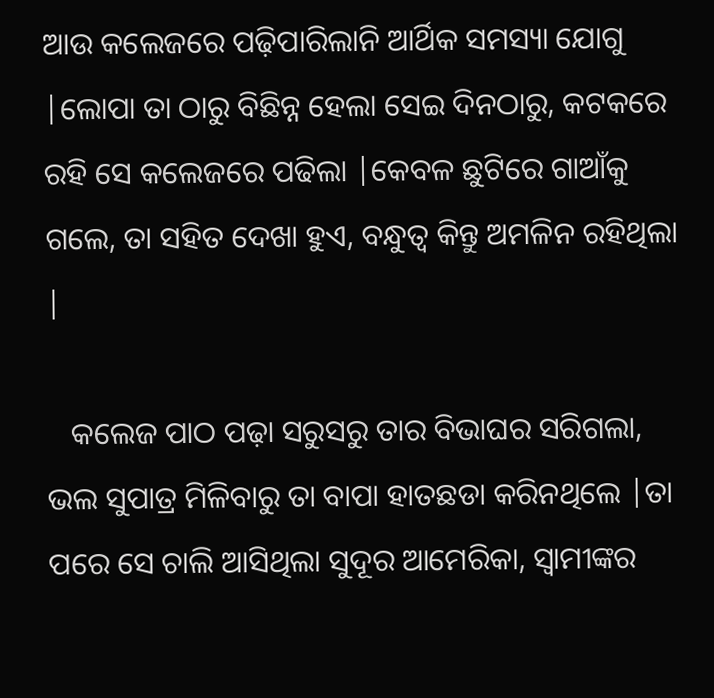ଆଉ କଲେଜରେ ପଢ଼ିପାରିଲାନି ଆର୍ଥିକ ସମସ୍ୟା ଯୋଗୁ |ଲୋପା ତା ଠାରୁ ବିଛିନ୍ନ ହେଲା ସେଇ ଦିନଠାରୁ, କଟକରେ ରହି ସେ କଲେଜରେ ପଢିଲା |କେବଳ ଛୁଟିରେ ଗାଆଁକୁ ଗଲେ, ତା ସହିତ ଦେଖା ହୁଏ, ବନ୍ଧୁତ୍ୱ କିନ୍ତୁ ଅମଳିନ ରହିଥିଲା |

   କଲେଜ ପାଠ ପଢ଼ା ସରୁସରୁ ତାର ବିଭାଘର ସରିଗଲା, ଭଲ ସୁପାତ୍ର ମିଳିବାରୁ ତା ବାପା ହାତଛଡା କରିନଥିଲେ |ତା ପରେ ସେ ଚାଲି ଆସିଥିଲା ସୁଦୂର ଆମେରିକା, ସ୍ୱାମୀଙ୍କର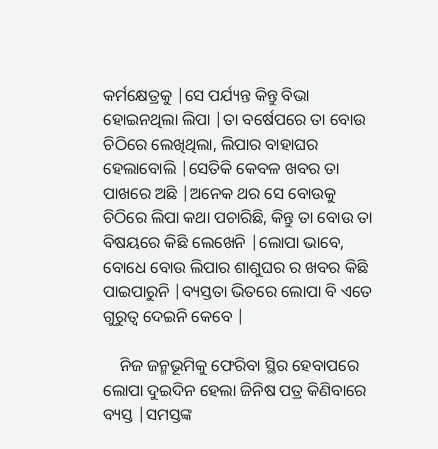କର୍ମକ୍ଷେତ୍ରକୁ |ସେ ପର୍ଯ୍ୟନ୍ତ କିନ୍ତୁ ବିଭା ହୋଇନଥିଲା ଲିପା |ତା ବର୍ଷେପରେ ତା ବୋଉ ଚିଠିରେ ଲେଖିଥିଲା, ଲିପାର ବାହାଘର ହେଲାବୋଲି |ସେତିକି କେବଳ ଖବର ତା ପାଖରେ ଅଛି |ଅନେକ ଥର ସେ ବୋଉକୁ ଚିଠିରେ ଲିପା କଥା ପଚାରିଛି, କିନ୍ତୁ ତା ବୋଉ ତା ବିଷୟରେ କିଛି ଲେଖେନି |ଲୋପା ଭାବେ, ବୋଧେ ବୋଉ ଲିପାର ଶାଶୁଘର ର ଖବର କିଛି ପାଇପାରୁନି |ବ୍ୟସ୍ତତା ଭିତରେ ଲୋପା ବି ଏତେ ଗୁରୁତ୍ୱ ଦେଇନି କେବେ |

    ନିଜ ଜନ୍ମଭୂମିକୁ ଫେରିବା ସ୍ଥିର ହେବାପରେ ଲୋପା ଦୁଇଦିନ ହେଲା ଜିନିଷ ପତ୍ର କିଣିବାରେ ବ୍ୟସ୍ତ |ସମସ୍ତଙ୍କ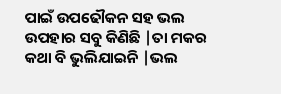ପାଇଁ ଉପଢୌକନ ସହ ଭଲ ଉପହାର ସବୁ କିଣିଛି |ତା ମକର କଥା ବି ଭୁଲିଯାଇନି |ଭଲ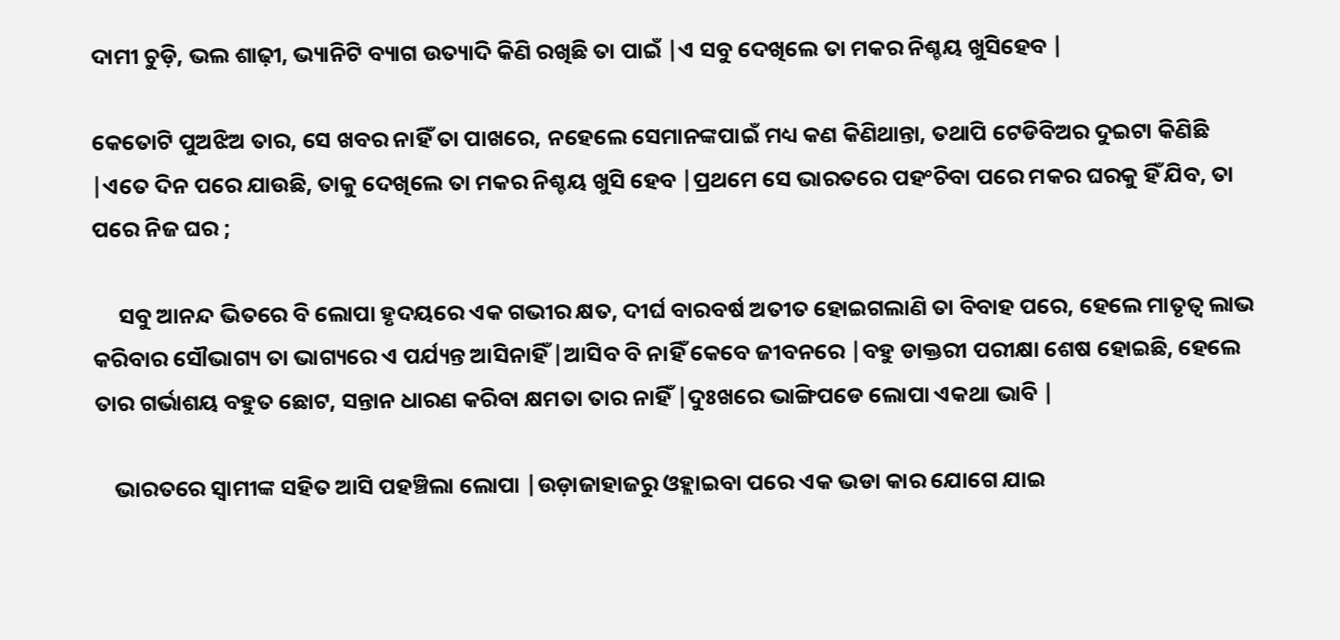ଦାମୀ ଚୁଡ଼ି, ଭଲ ଶାଢ଼ୀ, ଭ୍ୟାନିଟି ବ୍ୟାଗ ଉତ୍ୟାଦି କିଣି ରଖିଛି ତା ପାଇଁ |ଏ ସବୁ ଦେଖିଲେ ତା ମକର ନିଶ୍ଚୟ ଖୁସିହେବ |

କେତୋଟି ପୁଅଝିଅ ତାର, ସେ ଖବର ନାହିଁ ତା ପାଖରେ, ନହେଲେ ସେମାନଙ୍କପାଇଁ ମଧ୍ୟ କଣ କିଣିଥାନ୍ତା, ତଥାପି ଟେଡିବିଅର ଦୁଇଟା କିଣିଛି |ଏତେ ଦିନ ପରେ ଯାଉଛି, ତାକୁ ଦେଖିଲେ ତା ମକର ନିଶ୍ଚୟ ଖୁସି ହେବ |ପ୍ରଥମେ ସେ ଭାରତରେ ପହଂଚିବା ପରେ ମକର ଘରକୁ ହିଁ ଯିବ, ତା ପରେ ନିଜ ଘର ;

     ସବୁ ଆନନ୍ଦ ଭିତରେ ବି ଲୋପା ହୃଦୟରେ ଏକ ଗଭୀର କ୍ଷତ, ଦୀର୍ଘ ବାରବର୍ଷ ଅତୀତ ହୋଇଗଲାଣି ତା ବିବାହ ପରେ, ହେଲେ ମାତୃତ୍ୱ ଲାଭ କରିବାର ସୌଭାଗ୍ୟ ତା ଭାଗ୍ୟରେ ଏ ପର୍ଯ୍ୟନ୍ତ ଆସିନାହିଁ |ଆସିବ ବି ନାହିଁ କେବେ ଜୀବନରେ |ବହୁ ଡାକ୍ତରୀ ପରୀକ୍ଷା ଶେଷ ହୋଇଛି, ହେଲେ ତାର ଗର୍ଭାଶୟ ବହୁତ ଛୋଟ, ସନ୍ତାନ ଧାରଣ କରିବା କ୍ଷମତା ତାର ନାହିଁ |ଦୁଃଖରେ ଭାଙ୍ଗିପଡେ ଲୋପା ଏକଥା ଭାବି |

    ଭାରତରେ ସ୍ୱାମୀଙ୍କ ସହିତ ଆସି ପହଞ୍ଚିଲା ଲୋପା |ଉଡ଼ାଜାହାଜରୁ ଓହ୍ଲାଇବା ପରେ ଏକ ଭଡା କାର ଯୋଗେ ଯାଇ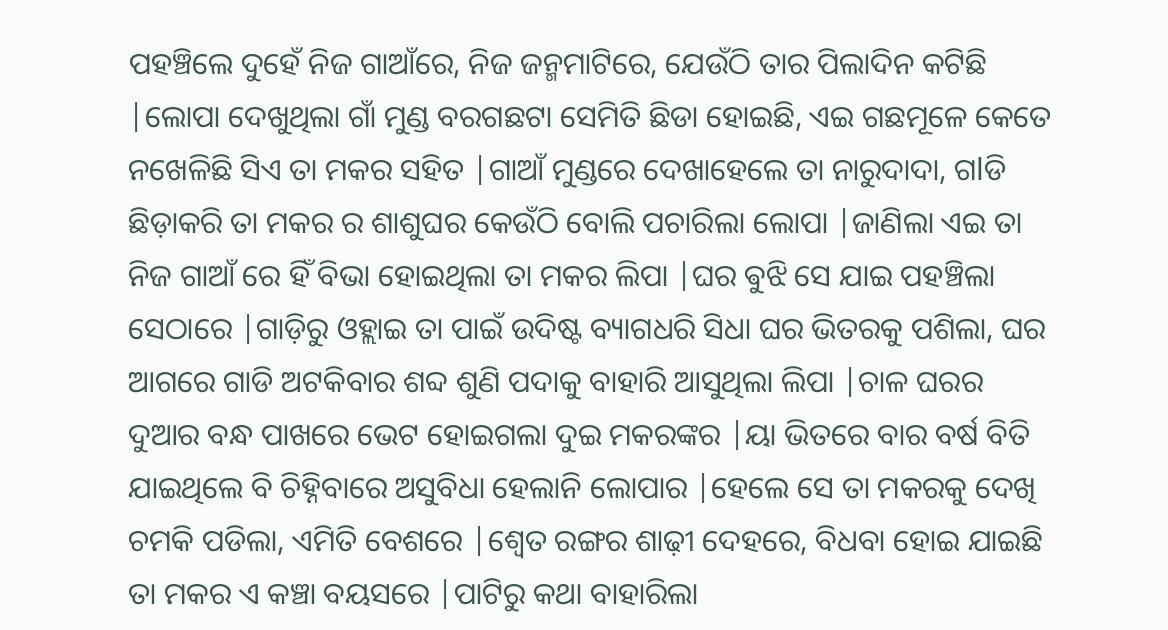ପହଞ୍ଚିଲେ ଦୁହେଁ ନିଜ ଗାଆଁରେ, ନିଜ ଜନ୍ମମାଟିରେ, ଯେଉଁଠି ତାର ପିଲାଦିନ କଟିଛି |ଲୋପା ଦେଖୁଥିଲା ଗାଁ ମୁଣ୍ଡ ବରଗଛଟା ସେମିତି ଛିଡା ହୋଇଛି, ଏଇ ଗଛମୂଳେ କେତେ ନଖେଳିଛି ସିଏ ତା ମକର ସହିତ |ଗାଆଁ ମୁଣ୍ଡରେ ଦେଖାହେଲେ ତା ନାରୁଦାଦା, ଗlଡି ଛିଡ଼ାକରି ତା ମକର ର ଶାଶୁଘର କେଉଁଠି ବୋଲି ପଚାରିଲା ଲୋପା |ଜାଣିଲା ଏଇ ତା ନିଜ ଗାଆଁ ରେ ହିଁ ବିଭା ହୋଇଥିଲା ତା ମକର ଲିପା |ଘର ଵୁଝି ସେ ଯାଇ ପହଞ୍ଚିଲା ସେଠାରେ |ଗାଡ଼ିରୁ ଓହ୍ଲାଇ ତା ପାଇଁ ଉଦିଷ୍ଟ ବ୍ୟାଗଧରି ସିଧା ଘର ଭିତରକୁ ପଶିଲା, ଘର ଆଗରେ ଗାଡି ଅଟକିବାର ଶବ୍ଦ ଶୁଣି ପଦାକୁ ବାହାରି ଆସୁଥିଲା ଲିପା |ଚାଳ ଘରର ଦୁଆର ବନ୍ଧ ପାଖରେ ଭେଟ ହୋଇଗଲା ଦୁଇ ମକରଙ୍କର |ୟା ଭିତରେ ବାର ବର୍ଷ ବିତି ଯାଇଥିଲେ ବି ଚିହ୍ନିବାରେ ଅସୁବିଧା ହେଲାନି ଲୋପାର |ହେଲେ ସେ ତା ମକରକୁ ଦେଖି ଚମକି ପଡିଲା, ଏମିତି ବେଶରେ |ଶ୍ୱେତ ରଙ୍ଗର ଶାଢ଼ୀ ଦେହରେ, ବିଧବା ହୋଇ ଯାଇଛି ତା ମକର ଏ କଞ୍ଚା ବୟସରେ |ପାଟିରୁ କଥା ବାହାରିଲା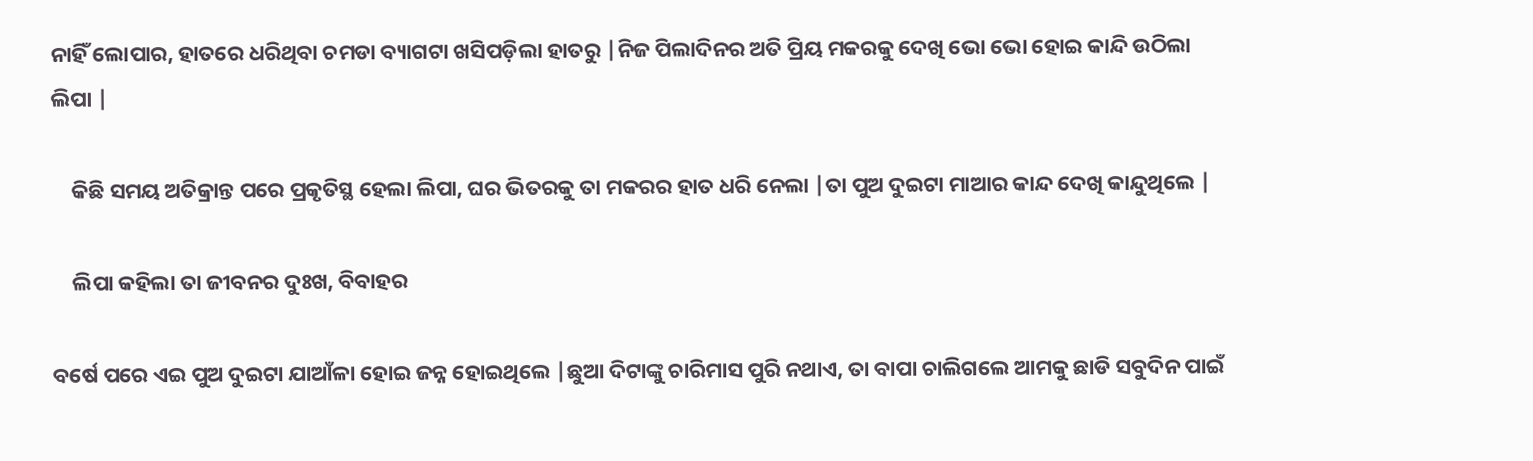ନାହିଁ ଲୋପାର, ହାତରେ ଧରିଥିବା ଚମଡା ବ୍ୟାଗଟା ଖସିପଡ଼ିଲା ହାତରୁ |ନିଜ ପିଲାଦିନର ଅତି ପ୍ରିୟ ମକରକୁ ଦେଖି ଭୋ ଭୋ ହୋଇ କାନ୍ଦି ଉଠିଲା ଲିପା |

    କିଛି ସମୟ ଅତିକ୍ରାନ୍ତ ପରେ ପ୍ରକୃତିସ୍ଥ ହେଲା ଲିପା, ଘର ଭିତରକୁ ତା ମକରର ହାତ ଧରି ନେଲା |ତା ପୁଅ ଦୁଇଟା ମାଆର କାନ୍ଦ ଦେଖି କାନ୍ଦୁଥିଲେ |

    ଲିପା କହିଲା ତା ଜୀବନର ଦୁଃଖ, ବିବାହର

ବର୍ଷେ ପରେ ଏଇ ପୁଅ ଦୁଇଟା ଯାଆଁଳା ହୋଇ ଜନ୍ନ ହୋଇଥିଲେ |ଛୁଆ ଦିଟାଙ୍କୁ ଚାରିମାସ ପୁରି ନଥାଏ, ତା ବାପା ଚାଲିଗଲେ ଆମକୁ ଛାଡି ସବୁଦିନ ପାଇଁ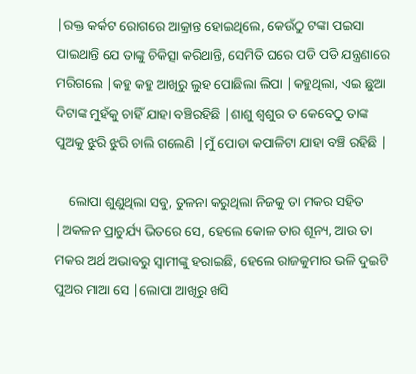|ରକ୍ତ କର୍କଟ ରୋଗରେ ଆକ୍ରାନ୍ତ ହୋଇଥିଲେ, କେଉଁଠୁ ଟଙ୍କା ପଇସା ପାଇଥାନ୍ତି ଯେ ତାଙ୍କୁ ଚିକିତ୍ସା କରିଥାନ୍ତି, ସେମିତି ଘରେ ପଡି ପଡି ଯନ୍ତ୍ରଣାରେ ମରିଗଲେ |କହୁ କହୁ ଆଖିରୁ ଲୁହ ପୋଛିଲା ଲିପା |କହୁଥିଲା, ଏଇ ଛୁଆ ଦିଟାଙ୍କ ମୁହଁକୁ ଚାହିଁ ଯାହା ବଞ୍ଚିରହିଛି |ଶାଶୁ ଶ୍ୱଶୁର ତ କେବେଠୁ ତାଙ୍କ ପୁଅକୁ ଝୁରି ଝୁରି ଚାଲି ଗଲେଣି |ମୁଁ ପୋଡା କପାଳିଟା ଯାହା ବଞ୍ଚି ରହିଛି |

    ଲୋପା ଶୁଣୁଥିଲା ସବୁ, ତୁଳନା କରୁଥିଲା ନିଜକୁ ତା ମକର ସହିତ |ଅକଳନ ପ୍ରାଚୁର୍ଯ୍ୟ ଭିତରେ ସେ, ହେଲେ କୋଳ ତାର ଶୂନ୍ୟ, ଆଉ ତା ମକର ଅର୍ଥ ଅଭାବରୁ ସ୍ୱାମୀଙ୍କୁ ହରାଇଛି, ହେଲେ ରାଜକୁମାର ଭଳି ଦୁଇଟି ପୁଅର ମାଆ ସେ |ଲୋପା ଆଖିରୁ ଖସି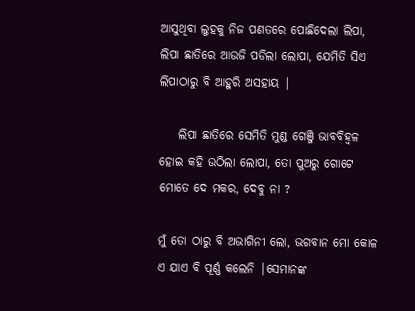ଆସୁଥିବା ଲୁହକୁ ନିଜ ପଣତରେ ପୋଛିଦେଲା ଲିପା, ଲିପା ଛାତିରେ ଆଉଜି ପଡିଲା ଲୋପା, ଯେମିତି ସିଏ ଲିପାଠାରୁ ବି ଆହୁରି ଅସହାୟ |

    ଲିପା ଛାତିରେ ସେମିତି ମୁଣ୍ଡ ଗେଞ୍ଜି ଭାବବିହ୍ଵଳ ହୋଇ କହି ଉଠିଲା ଲୋପା, ତୋ ପୁଅରୁ ଗୋଟେ ମୋତେ ଦେ ମକର, ଦେବୁ ନା ?

ମୁଁ ତୋ ଠାରୁ ବି ଅଭାଗିନୀ ଲୋ, ଭଗବାନ ମୋ କୋଳ ଏ ଯାଏ ବି ପୂର୍ଣ୍ଣ କଲେନି |ସେମାନଙ୍କ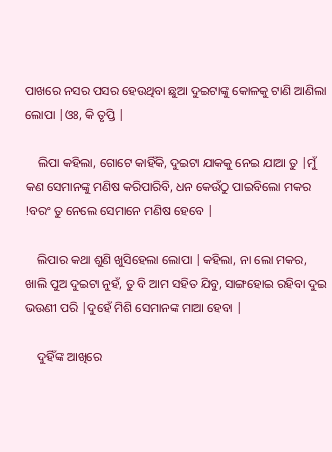ପାଖରେ ନସର ପସର ହେଉଥିବା ଛୁଆ ଦୁଇଟାଙ୍କୁ କୋଳକୁ ଟାଣି ଆଣିଲା ଲୋପା |ଓଃ, କି ତୃପ୍ତି |

    ଲିପା କହିଲା, ଗୋଟେ କାହିଁକି, ଦୁଇଟା ଯାକକୁ ନେଇ ଯାଆ ତୁ |ମୁଁ କଣ ସେମାନଙ୍କୁ ମଣିଷ କରିପାରିବି, ଧନ କେଉଁଠୁ ପାଇବିଲୋ ମକର !ବରଂ ତୁ ନେଲେ ସେମାନେ ମଣିଷ ହେବେ |

    ଲିପାର କଥା ଶୁଣି ଖୁସିହେଲା ଲୋପା |କହିଲା, ନା ଲୋ ମକର, ଖାଲି ପୁଅ ଦୁଇଟା ନୁହଁ, ତୁ ବି ଆମ ସହିତ ଯିବୁ, ସାଙ୍ଗହୋଇ ରହିବା ଦୁଇ ଭଉଣୀ ପରି |ଦୁହେଁ ମିଶି ସେମାନଙ୍କ ମାଆ ହେବା |

    ଦୁହିଁଙ୍କ ଆଖିରେ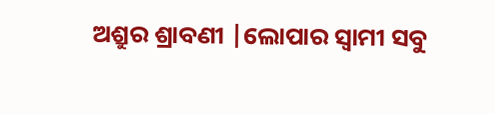ଅଶ୍ରୁର ଶ୍ରାବଣୀ |ଲୋପାର ସ୍ୱାମୀ ସବୁ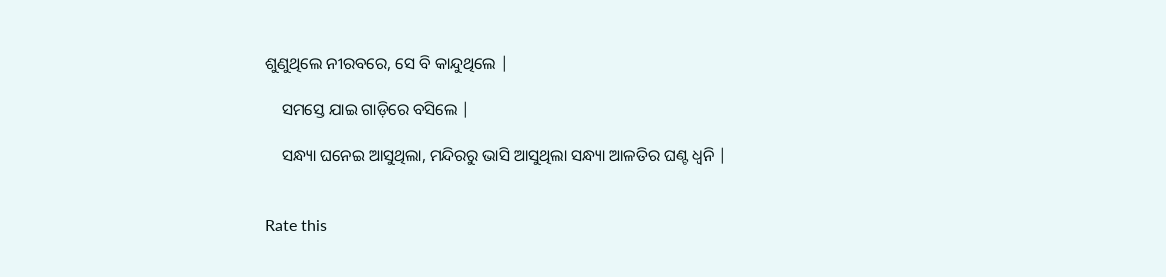ଶୁଣୁଥିଲେ ନୀରବରେ, ସେ ବି କାନ୍ଦୁଥିଲେ |

    ସମସ୍ତେ ଯାଇ ଗାଡ଼ିରେ ବସିଲେ |

    ସନ୍ଧ୍ୟା ଘନେଇ ଆସୁଥିଲା, ମନ୍ଦିରରୁ ଭାସି ଆସୁଥିଲା ସନ୍ଧ୍ୟା ଆଳତିର ଘଣ୍ଟ ଧ୍ୱନି |


Rate this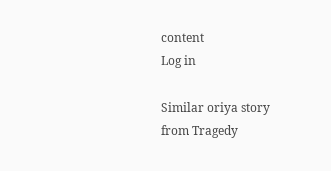content
Log in

Similar oriya story from Tragedy